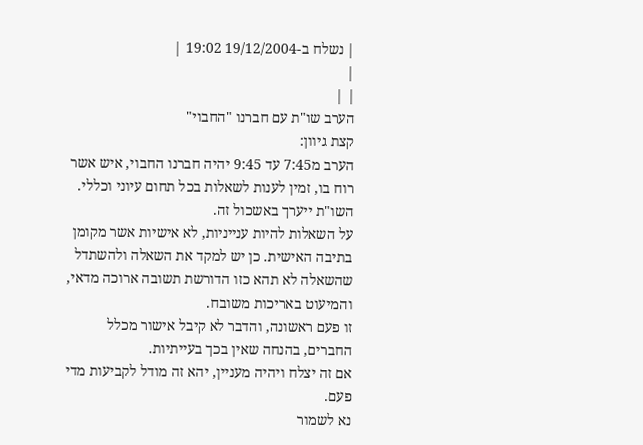| נשלח ב-19/12/2004 19:02 |
|
| |
הערב שו"ת עם חברנו "החבוי"
קצת גיוון:
הערב מ7:45 עד 9:45 יהיה חברנו החבוי, איש אשר רוח בו, זמין לענות לשאלות בכל תחום עיוני וכללי. השו"ת ייערך באשכול זה.
על השאלות להיות ענייניות, לא אישיות אשר מקומן בתיבה האישית. כן יש למקד את השאלה ולהשתדל שהשאלה לא תהא כזו הדורשת תשובה ארוכה מדאי, והמיעוט באריכות משובח.
זו פעם ראשונה, והדבר לא קיבל אישור מכלל החברים, בהנחה שאין בכך בעייתיות.
אם זה יצלח ויהיה מעניין, יהא זה מודל לקביעות מדי פעם.
נא לשמור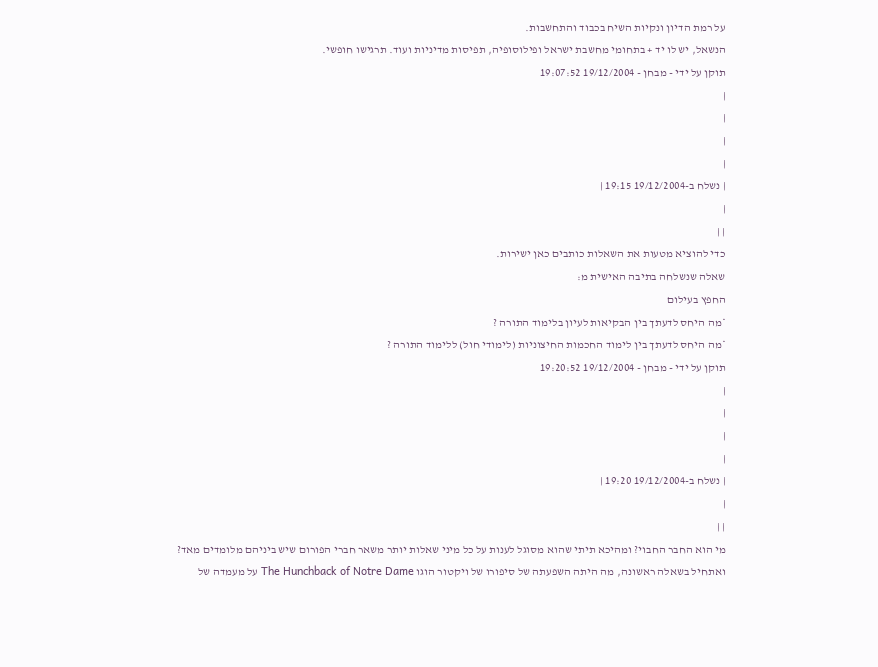על רמת הדיון ונקיות השיח בכבוד והתחשבות.
הנשאל, יש לו יד + בתחומי מחשבת ישראל ופילוסופיה, תפיסות מדיניות ועוד. תרגישו חופשי.
תוקן על ידי - מבחן - 19/12/2004 19:07:52
|
|
|
|
| נשלח ב-19/12/2004 19:15 |
|
| |
כדי להוציא מטעות את השאלות כותבים כאן ישירות.
שאלה שנשלחה בתיבה האישית מ:
החפץ בעילום
*מה היחס לדעתך בין הבקיאות לעיון בלימוד התורה ?
*מה היחס לדעתך בין לימוד החכמות החיצוניות (לימודי חול) ללימוד התורה ?
תוקן על ידי - מבחן - 19/12/2004 19:20:52
|
|
|
|
| נשלח ב-19/12/2004 19:20 |
|
| |
מי הוא החבר החבוי? ומהיכא תיתי שהוא מסוגל לענות על כל מיני שאלות יותר משאר חברי הפורום שיש ביניהם מלומדים מאד?
ואתחיל בשאלה ראשונה, מה היתה השפעתה של סיפורו של ויקטור הוגו The Hunchback of Notre Dame על מעמדה של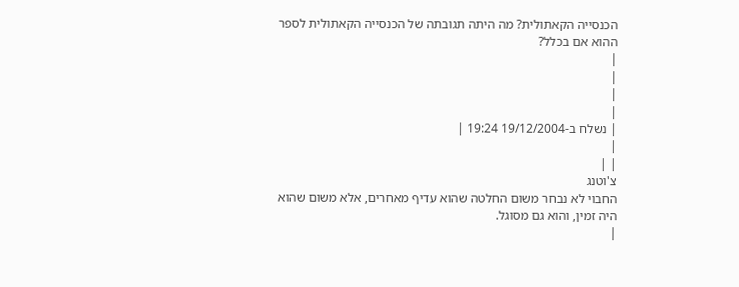הכנסייה הקאתולית? מה היתה תגובתה של הכנסייה הקאתולית לספר ההוא אם בכלל?
|
|
|
|
| נשלח ב-19/12/2004 19:24 |
|
| |
צ'וטנג
החבוי לא נבחר משום החלטה שהוא עדיף מאחרים, אלא משום שהוא היה זמין, והוא גם מסוגל.
|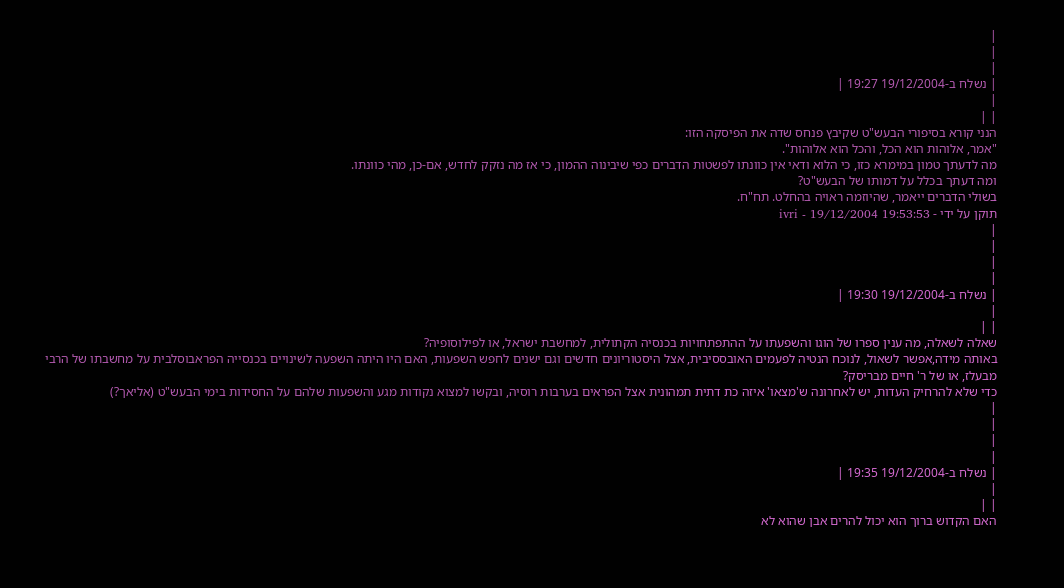|
|
|
| נשלח ב-19/12/2004 19:27 |
|
| |
הנני קורא בסיפורי הבעש"ט שקיבץ פנחס שדה את הפיסקה הזו:
"אמר, אלוהות הוא הכל, והכל הוא אלוהות".
מה לדעתך טמון במימרא כזו, כי הלוא ודאי אין כוונתו לפשטות הדברים כפי שיבינוה ההמון, כי אז מה נזקק לחדש, אם-כן, מהי כוונתו.
ומה דעתך בכלל על דמותו של הבעש"ט?
בשולי הדברים ייאמר, שהיוזמה ראויה בהחלט. תח"ח.
תוקן על ידי - ivri - 19/12/2004 19:53:53
|
|
|
|
| נשלח ב-19/12/2004 19:30 |
|
| |
שאלה לשאלה, מה ענין ספרו של הוגו והשפעתו על ההתפתחויות בכנסיה הקתולית, למחשבת ישראל, או לפילוסופיה?
באותה מידה,אפשר לשאול, לנוכח הנטיה לפעמים האובססיבית, אצל היסטוריונים חדשים וגם ישנים לחפש השפעות, האם היו היתה השפעה לשינויים בכנסייה הפראבוסלבית על מחשבתו של הרבי מבעלז, או של ר' חיים מבריסק?
כדי שלא להרחיק העדות, יש לאחרונה ש'מצאו' איזה כת דתית תמהונית אצל הפראים בערבות רוסיה, ובקשו למצוא נקודות מגע והשפעות שלהם על החסידות בימי הבעש"ט (אליאך?)
|
|
|
|
| נשלח ב-19/12/2004 19:35 |
|
| |
האם הקדוש ברוך הוא יכול להרים אבן שהוא לא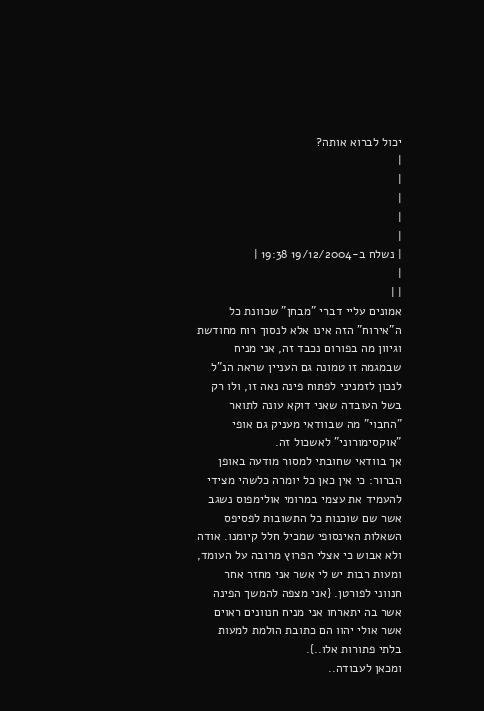יכול לברוא אותה?
|
|
|
|
|
| נשלח ב-19/12/2004 19:38 |
|
| |
אמונים עליי דברי "מבחן" שכוונת כל ה"אירוח" הזה אינו אלא לנסוך רוח מחודשת וגיוון מה בפורום נכבד זה, אני מניח שבמגמה זו טמונה גם העניין שראה הנ"ל לנכון לזמניני לפתוח פינה נאה זו, ולו רק בשל העובדה שאני דוקא עונה לתואר "החבוי" מה שבוודאי מעניק גם אופי "אוקסימורוני" לאשכול זה.
אך בוודאי שחובתי למסור מודעה באופן הברור: כי אין כאן כל יומרה כלשהי מצידי להעמיד את עצמי במרומי אולימפוס נשגב אשר שם שוכנות כל התשובות לפסיפס השאלות האינסופי שמכיל חלל קיומנו. אודה ולא אבוש כי אצלי הפרוץ מרובה על העומד, ומעות רבות יש לי אשר אני מחזר אחר חנווני לפורטן. {אני מצפה להמשך הפינה אשר בה יתארחו אני מניח חנוונים ראוים אשר אולי יהוו הם כתובת הולמת למעות בלתי פתורות אלו..}.
ומכאן לעבודה..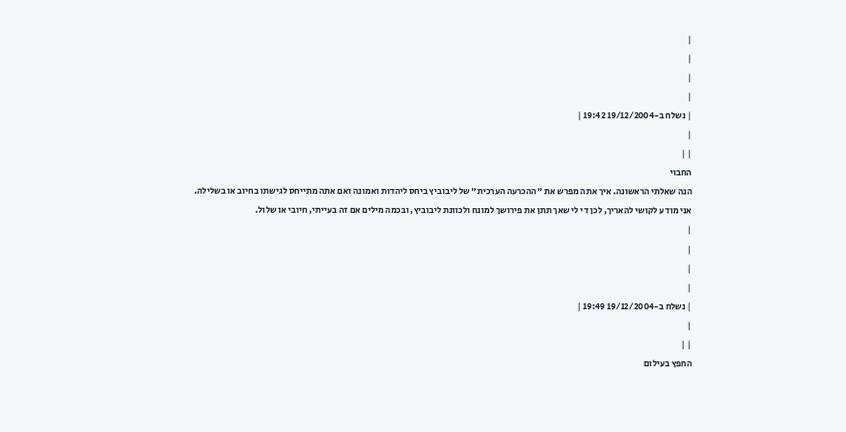|
|
|
|
| נשלח ב-19/12/2004 19:42 |
|
| |
החבוי
הנה שאלתי הראשונה. איך אתה מפרש את "ההכרעה הערכית" של ליבוביץ ביחס ליהדות ואמונה ואם אתה מתייחס לגישתו בחיוב או בשלילה.
אני מודע לקושי להאריך, לכן די לי שאך תתן את פירושך למונח ולכוונת ליבוביץ, ובכמה מילים אם זה בעייתי, חיובי או שלול.
|
|
|
|
| נשלח ב-19/12/2004 19:49 |
|
| |
החפץ בעילום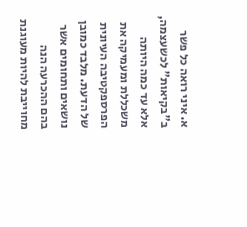א. איני רואה כל פשר ב"בקיאות" לכשעצמה, אלא עד כמה היותה משכללת ומעמיקה את הפרספקטיבה העיונית של הדעת. מלבד כמובן נושאים ותחומים אשר בהם ההכרעה הנה מחוייבת להיות מעוגנת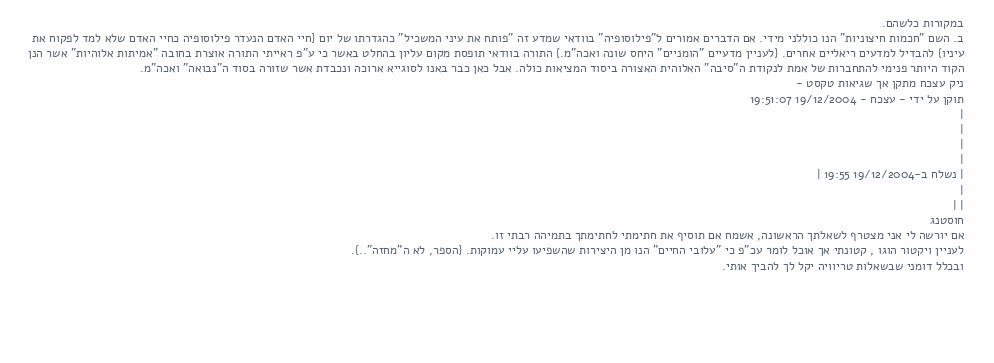במקורות כלשהם.
ב. השם "חכמות חיצוניות" הנו כוללני מידי. אם הדברים אמורים ל"פילוסופיה" בוודאי שמדע זה "פותח את עיני המשכיל" כהגדרתו של יום {חיי האדם הנעדר פילוסופיה כחיי האדם שלא למד לפקוח את עיניו} להבדיל למדעים ריאליים אחרים. {לעניין מדעיים "הומניים" היחס שונה ואכה"מ.} התורה בוודאי תופסת מקום עליון בהחלט באשר כי ע"פ ראייתי התורה אוצרת בחובה "אמיתות אלוהיות" אשר הנן הקוד היותר פנימי להתחברות של אמת לנקודת ה"סיבה" האלוהית האצורה ביסוד המציאות כולה. אבל כאן כבר באנו לסוגייא ארוכה ונכבדת אשר שזורה בסוד ה"נבואה" ואכה"מ.
ניק עצכח מתקן אך שגיאות טקסט -
תוקן על ידי - עצכח - 19/12/2004 19:51:07
|
|
|
|
| נשלח ב-19/12/2004 19:55 |
|
| |
חוסטנג
אם יורשה לי אני מצטרף לשאלתך הראשונה, אשמח אם תוסיף את חתימתי לחתימתך בתמיהה רבתי זו.
לעניין ויקטור הוגו , קטונתי אך אוכל לומר עכ"פ כי "עלובי החיים" הנו מן היצירות שהשפיעו עליי עמוקות. {הספר, לא ה"מחזה"..}.
ובכלל דומני שבשאלות טריוויה יקל לך להביך אותי.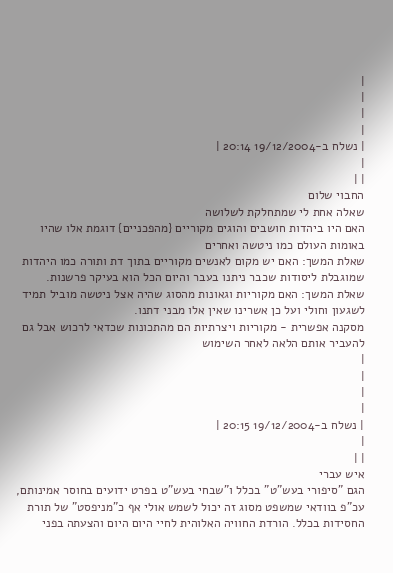|
|
|
|
| נשלח ב-19/12/2004 20:14 |
|
| |
החבוי שלום
שאלה אחת לי שמתחלקת לשלושה
האם היו ביהדות חושבים והוגים מקוריים {מהפכניים} דוגמת אלו שהיו באומות העולם כמו ניטשה ואחרים
שאלת המשך: האם יש מקום לאנשים מקוריים בתוך דת ותורה כמו היהדות שמוגבלת ליסודות שכבר ניתנו בעבר והיום הכל הוא בעיקר פרשנות.
שאלת המשך: האם מקוריות וגאונות מהסוג שהיה אצל ניטשה מוביל תמיד לשגעון וחולי ועל כן אשרינו שאין אלו מבני דתנו.
מסקנה אפשרית - מקוריות ויצרתיות הם מהתכונות שכדאי לרכוש אבל גם להעביר אותם הלאה לאחר השימוש
|
|
|
|
| נשלח ב-19/12/2004 20:15 |
|
| |
איש עברי
הגם "סיפורי בעש"ט" בכלל ו"שבחי בעש"ט בפרט ידועים בחוסר אמינותם, עכ"פ בוודאי שמשפט מסוג זה יכול לשמש אולי אף כ"מניפסט" של תורת החסידות בכלל. הורדת החוויה האלוהית לחיי היום היום והצעתה בפני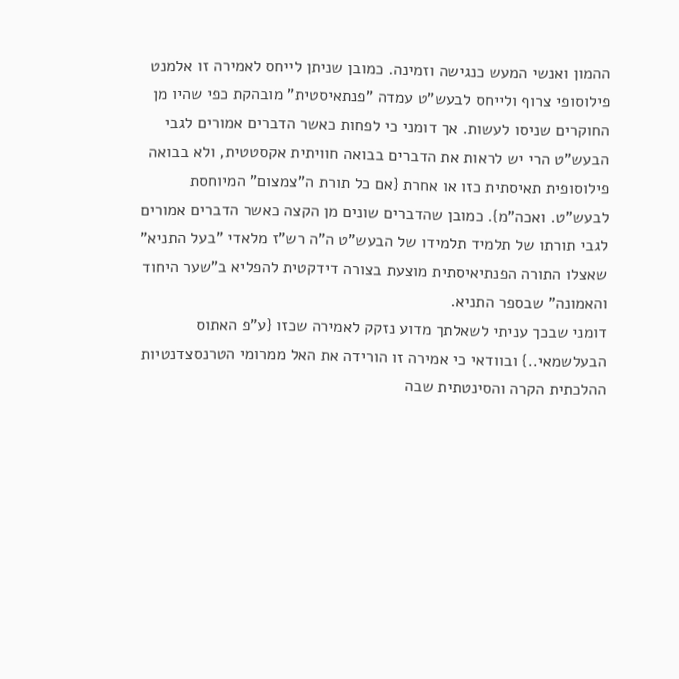ההמון ואנשי המעש כנגישה וזמינה. כמובן שניתן לייחס לאמירה זו אלמנט פילוסופי צרוף ולייחס לבעש"ט עמדה "פנתאיסטית" מובהקת כפי שהיו מן החוקרים שניסו לעשות. אך דומני כי לפחות כאשר הדברים אמורים לגבי הבעש"ט הרי יש לראות את הדברים בבואה חוויתית אקסטטית, ולא בבואה פילוסופית תאיסתית כזו או אחרת {אם כל תורת ה"צמצום" המיוחסת לבעש"ט. ואכה"מ}. כמובן שהדברים שונים מן הקצה כאשר הדברים אמורים לגבי תורתו של תלמיד תלמידו של הבעש"ט ה"ה רש"ז מלאדי "בעל התניא" שאצלו התורה הפנתיאיסתית מוצעת בצורה דידקטית להפליא ב"שער היחוד והאמונה" שבספר התניא.
דומני שבכך עניתי לשאלתך מדוע נזקק לאמירה שכזו {ע"פ האתוס הבעלשמאי..} ובוודאי כי אמירה זו הורידה את האל ממרומי הטרנסצדנטיות ההלכתית הקרה והסינטתית שבה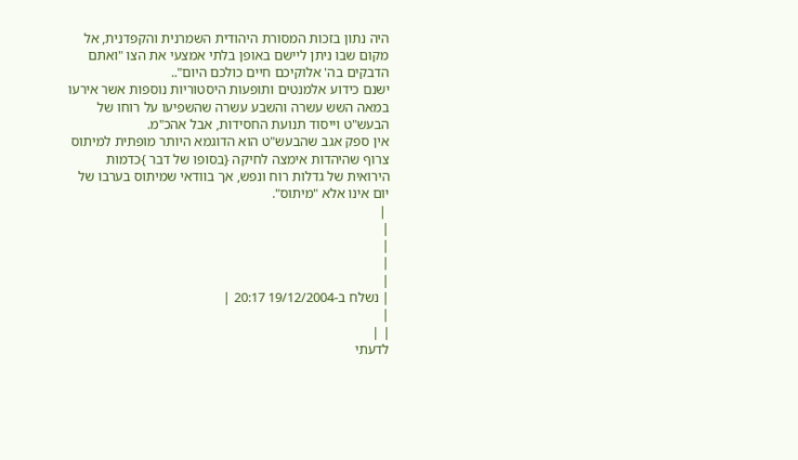היה נתון בזכות המסורת היהודית השמרנית והקפדנית, אל מקום שבו ניתן ליישם באופן בלתי אמצעי את הצו "ואתם הדבקים בה' אלוקיכם חיים כולכם היום"..
ישנם כידוע אלמנטים ותופעות היסטוריות נוספות אשר אירעו במאה השש עשרה והשבע עשרה שהשפיעו על רוחו של הבעש"ט וייסוד תנועת החסידות, אבל אהכ"מ.
אין ספק אגב שהבעש"ט הוא הדוגמא היותר מופתית למיתוס צרוף שהיהדות אימצה לחיקה {בסופו של דבר }כדמות הירואית של גדלות רוח ונפש, אך בוודאי שמיתוס בערבו של יום אינו אלא "מיתוס".
 |
|
|
|
|
| נשלח ב-19/12/2004 20:17 |
|
| |
לדעתי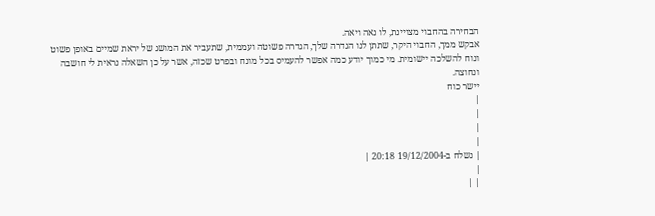הבחירה בהחבוי מצויינת, לו נאה ויאה.
אבקש ממך, החבוי היקר, שתתן לנו הגדרה שלך, הגדרה פשוטה ועממית, שתעביר את המושג של יראת שמיים באופן פשוט ונוח להשלכה יישומית. מי כמוך יודע כמה אפשר להעמיס בכל מונח ובפרט שכזה, אשר על כן השאלה נראית לי חושבה ונחוצה.
יישר כוח
|
|
|
|
| נשלח ב-19/12/2004 20:18 |
|
| |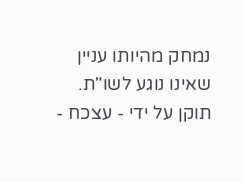נמחק מהיותו עניין שאינו נוגע לשו"ת.
תוקן על ידי - עצכח -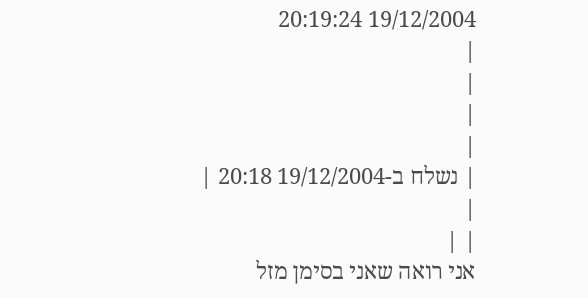19/12/2004 20:19:24
|
|
|
|
| נשלח ב-19/12/2004 20:18 |
|
| |
אני רואה שאני בסימן מזל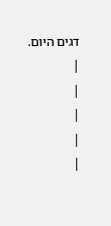דגים היום.
|
|
|
|
|